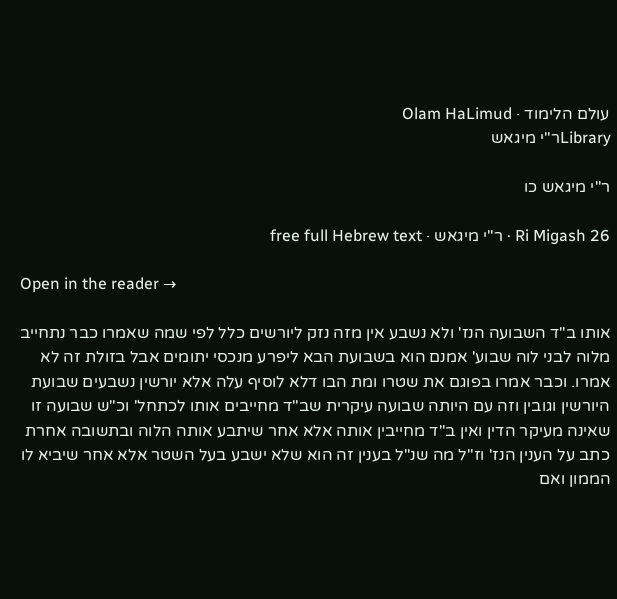עולם הלימוד · Olam HaLimud
Libraryר"י מיגאש

ר"י מיגאש כו

Ri Migash 26 · ר"י מיגאש · free full Hebrew text

Open in the reader →

אותו ב"ד השבועה הנז' ולא נשבע אין מזה נזק ליורשים כלל לפי שמה שאמרו כבר נתחייב מלוה לבני לוה שבוע' אמנם הוא בשבועת הבא ליפרע מנכסי יתומים אבל בזולת זה לא אמרו. וכבר אמרו בפוגם את שטרו ומת הבו דלא לוסיף עלה אלא יורשין נשבעים שבועת היורשין וגובין וזה עם היותה שבועה עיקרית שב"ד מחייבים אותו לכתחל' וכ"ש שבועה זו שאינה מעיקר הדין ואין ב"ד מחייבין אותה אלא אחר שיתבע אותה הלוה ובתשובה אחרת כתב על הענין הנז' וז"ל מה שנ"ל בענין זה הוא שלא ישבע בעל השטר אלא אחר שיביא לו הממון ואם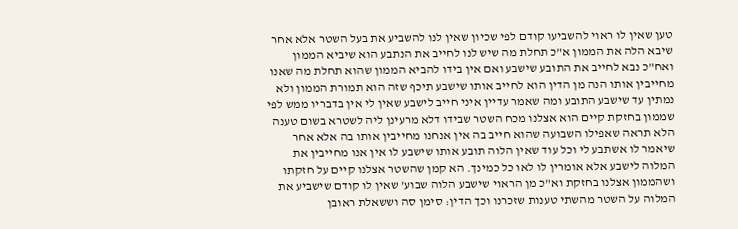טען שאין לו ראוי להשביעו קודם לפי שכיון שאין לנו להשביע את בעל השטר אלא אחר שיבא הלה את הממון א"כ תחלת מה שיש לנו לחייב את הנתבע הוא שיביא הממון ואח"כ נבא לחייב את התובע שישבע ואם אין בידו להביא הממון שהוא תחלת מה שאנו מחייבין אותו הנה מן הדין הוא לחייב אותו שישבע תיכף שזה הוא תמורת הממון ולא נמתין עד שישבע התובע ומה שאמר עדיין איני חייב לישבע שאין לי אין בדבריו ממש לפי שממון בחזקת קיים הוא אצלנו מכח השטר שבידו דלא מרעינן ליה לשטרא בשום טענה הלא תראה שאפילו השבועה שהוא חייב בה אין אנחנו מחייבין אותו בה אלא אחר שיאמר לו אשתבע לי וכל עוד שאין הלוה תובע אותו שישבע לו אין אנו מחייבין את המלוה לישבע אלא אומרין לו לאו כל כמינך. הא קמן שהשטר אצלנו קיים על חזקתו ושהממון אצלנו בחזקת וא"כ מן הראוי שישבע הלוה שבוע' שאין לו קודם שישביע את המלוה על השטר מהשתי טענות שזכרנו וכך הדין: סימן סה וששאלת ראובן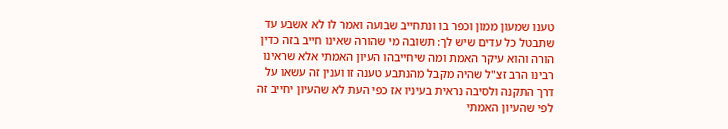טענו שמעון ממון וכפר בו ונתחייב שבועה ואמר לו לא אשבע עד שתבטל כל עדים שיש לך: תשובה מי שהורה שאינו חייב בזה כדין הורה והוא עיקר האמת ומה שיחייבהו העיון האמתי אלא שראינו רבינו הרב זצ"ל שהיה מקבל מהנתבע טענה זו וענין זה עשאו על דרך התקנה ולסיבה נראית בעיניו אז כפי העת לא שהעיון יחייב זה לפי שהעיון האמתי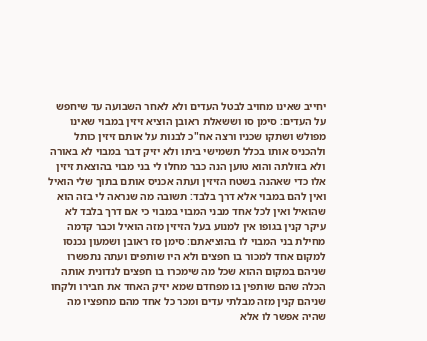יחייב שאינו מחויב לבטל העדים ולא לאחר השבועה עד שיחפש על העדים: סימן סו וששאלת ראובן הוציא זיזין במבוי שאינו מפולש ושתקו שכניו ורצה אח"כ לבנות על אותם זיזין כותל ולהכניס אותו בכלל תשמישי ביתו ולא יזיק דבר במבוי לא באורה ולא בזולתה והוא טוען הנה כבר מחלו לי בני מבוי בהוצאת זיזין אלו כדי שאהנה בשטח הזיזין ועתה אכניס אותם בתוך שלי הואיל ואין להם במבוי אלא דרך בלבד: תשובה מה שנראה לי בזה הוא שהואיל ואין לכל אחד מבני המבוי במבוי כי אם דרך בלבד לא עיקר קנין בגופו אין למנוע בעל הזיזין מזה הואיל וכבר קדמה מחילת בני המבוי לו בהוציאתם: סימן סז ראובן ושמעון נכנסו למקום אחד למכור בו חפצים ולא היו שותפים ועתה נתפשרו שניהם במקום ההוא שכל מה שימכרו בו חפצים לנדונית אותה הכלה שהם שותפין בו מפחדם שמא יזיק האחד את חבירו ולקחו שניהם קנין מזה מבלתי עדים ומכר כל אחד מהם מחפציו מה שהיה אפשר לו אלא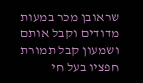שראובן מכר במעות מדודים וקבל אותם ושמעון קבל תמורת חפציו בעל חי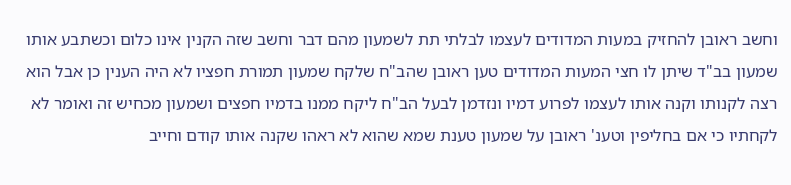וחשב ראובן להחזיק במעות המדודים לעצמו לבלתי תת לשמעון מהם דבר וחשב שזה הקנין אינו כלום וכשתבע אותו שמעון בב"ד שיתן לו חצי המעות המדודים טען ראובן שהב"ח שלקח שמעון תמורת חפציו לא היה הענין כן אבל הוא רצה לקנותו וקנה אותו לעצמו לפרוע דמיו ונזדמן לבעל הב"ח ליקח ממנו בדמיו חפצים ושמעון מכחיש זה ואומר לא לקחתיו כי אם בחליפין וטענ' ראובן על שמעון טענת שמא שהוא לא ראהו שקנה אותו קודם וחייב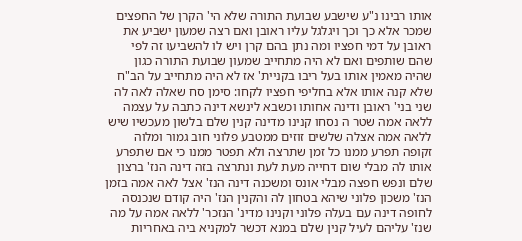אותו רבינו נ"ע שישבע שבועת התורה שלא הי' הקרן של החפצים שמכר אלא כך וכך ויגלגל עליו ראובן ואם רצה שמעון ישביע את ראובן על דמי חפציו ומה נתן בהם קרן ויש לו להשביעו זה לפי שהם שותפים ואם לא היה מתחייב שמעון שבועת התורה כגון שהיה מאמין אותו בעל ריבו בקניית' אז לא היה מתחייב על הב"ח שלא קנה אותו אלא בחליפי חפציו לקחו: סימן סח שאלה לאה לה שני בני' ראובן ודינה אחותו וכשבא לינשא דינה כתבה על עצמה ללאה אמה שטר ה נסחו קנינו מדינה קנין שלם בלשון מעכשיו שיש ללאה אמה אצלה שלשים זוזים ממטבע פלוני חוב גמור ומלוה זקופה תפרע ממנו כל זמן שתרצה ולא תפטר ממנו כי אם שתפרע אותו לה מבלי שום דחייה מעת לעת ונתרצה בזה דינה הנז' ברצון שלם ונפש חפצה מבלי אונס ומשכנה דינה הנז' אצל לאה אמה בזמן הנז' משכון פלוני שיהא בטחון לה והקנין הנז' היה קודם שנכנסה לחופה דינה עם בעלה פלוני וקנינו מדינ' הנזכר' ללאה אמה על מה שנז' עליהם לעיל קנין שלם במנא דכשר למקניא ביה באחריות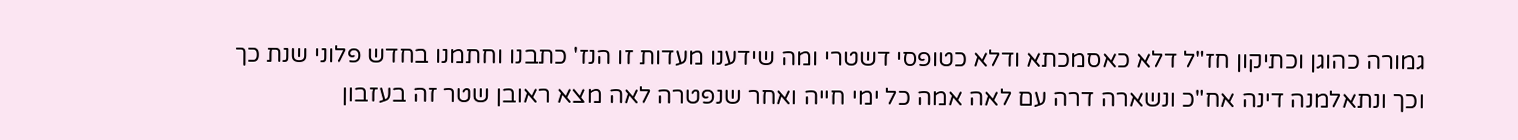גמורה כהוגן וכתיקון חז"ל דלא כאסמכתא ודלא כטופסי דשטרי ומה שידענו מעדות זו הנז' כתבנו וחתמנו בחדש פלוני שנת כך וכך ונתאלמנה דינה אח"כ ונשארה דרה עם לאה אמה כל ימי חייה ואחר שנפטרה לאה מצא ראובן שטר זה בעזבון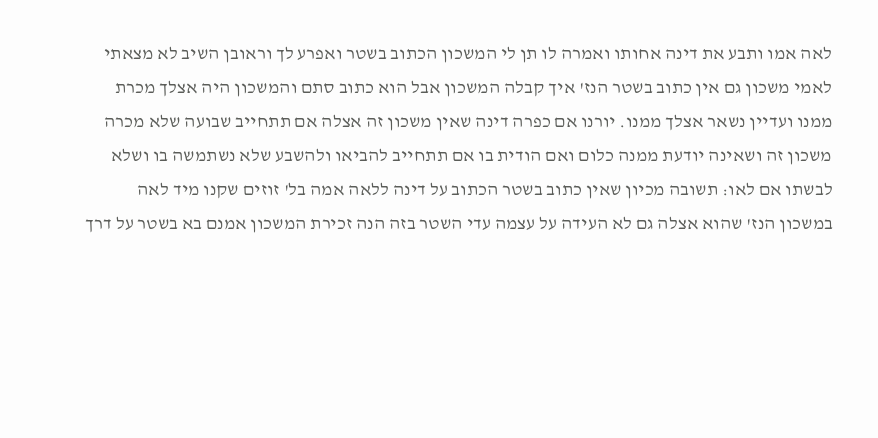לאה אמו ותבע את דינה אחותו ואמרה לו תן לי המשכון הכתוב בשטר ואפרע לך וראובן השיב לא מצאתי לאמי משכון גם אין כתוב בשטר הנז' איך קבלה המשכון אבל הוא כתוב סתם והמשכון היה אצלך מכרת ממנו ועדיין נשאר אצלך ממנו. יורנו אם כפרה דינה שאין משכון זה אצלה אם תתחייב שבועה שלא מכרה משכון זה ושאינה יודעת ממנה כלום ואם הודית בו אם תתחייב להביאו ולהשבע שלא נשתמשה בו ושלא לבשתו אם לאו: תשובה מכיון שאין כתוב בשטר הכתוב על דינה ללאה אמה בל' זוזים שקנו מיד לאה במשכון הנז' שהוא אצלה גם לא העידה על עצמה עדי השטר בזה הנה זכירת המשכון אמנם בא בשטר על דרך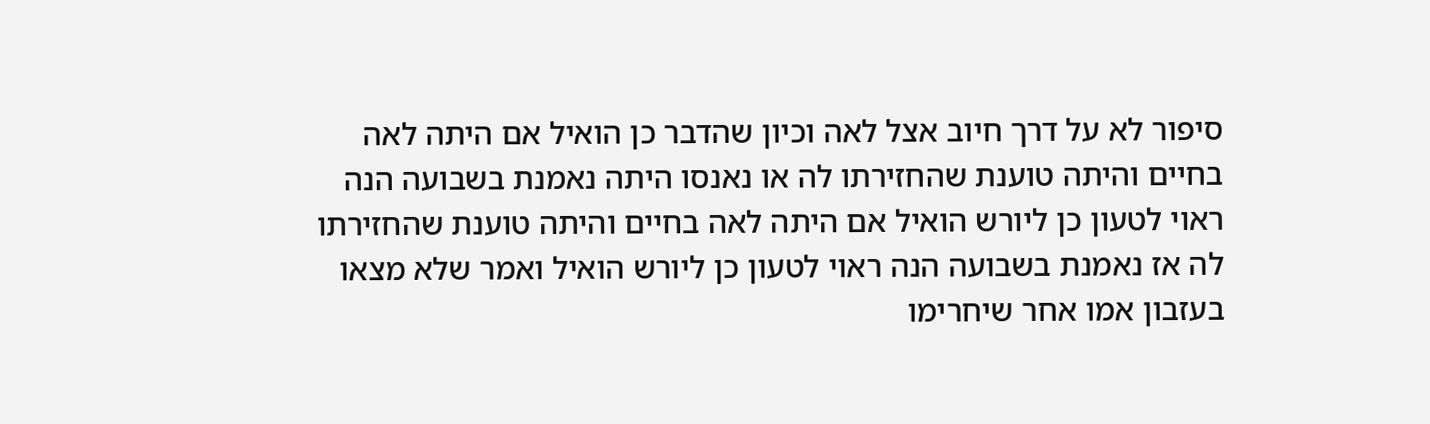סיפור לא על דרך חיוב אצל לאה וכיון שהדבר כן הואיל אם היתה לאה בחיים והיתה טוענת שהחזירתו לה או נאנסו היתה נאמנת בשבועה הנה ראוי לטעון כן ליורש הואיל אם היתה לאה בחיים והיתה טוענת שהחזירתו לה אז נאמנת בשבועה הנה ראוי לטעון כן ליורש הואיל ואמר שלא מצאו בעזבון אמו אחר שיחרימו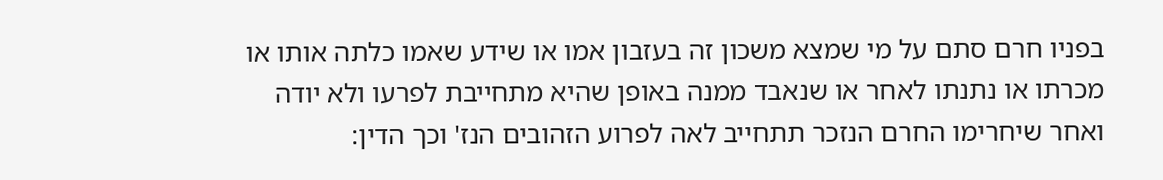בפניו חרם סתם על מי שמצא משכון זה בעזבון אמו או שידע שאמו כלתה אותו או מכרתו או נתנתו לאחר או שנאבד ממנה באופן שהיא מתחייבת לפרעו ולא יודה ואחר שיחרימו החרם הנזכר תתחייב לאה לפרוע הזהובים הנז' וכך הדין: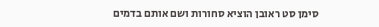סימן סט ראובן הוציא סחורות ושם אותם בדמים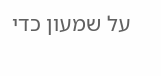על שמעון כדי